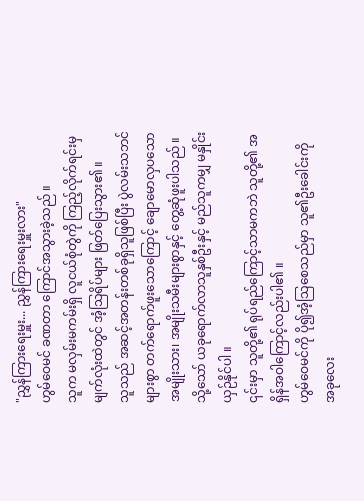"ညွှန်ကြားရေးမှူး... ညွှန်ကြားရေးမှူးလား"
ဟွမ်ဝေမင် ခဏတာ ကြောင်အသွားခဲ့သည် ။
သူက မလှမ်းမကမ်းရှိ လူငယ်စုံတွဲကို ကြည့်လိုက်ရင်းမှ မျက်လုံးထဲတွင် အံ့သြရိပ်များ ဖြတ်ပြေးသွား၏ ။
သူသည် အဆင့်အတန်းတစ်ခုရှိသူဖြစ်ပြီး ပွဲလမ်းသဘင်များစွာ တက်ရောက်ဖူးသောကြောင့် ချောမောလှပသော အမျိုးသား၊ အမျိုးသမီးများစွာနှင့် တွေ့ဆုံဖူးပါသည် ။
သို့သော် ယခုရောက်လာသူနှစ်ဦးနှင့် မည်သူကမျှ မနှိုင်းယှဉ်နိုင်ပါ ။
၎င်းမှာ သူတို့၏ ရုပ်ရည်ကြောင့်သာမကဘဲ သူတို့၏ အရှိန်အဝါကြောင့်လည်းပါ၏ ။
ဟွမ်ဝေမင်ကို ပို၍အံ့သြစေသည်မှာ သူ၏ဦးခေါင်းကို အခုလေး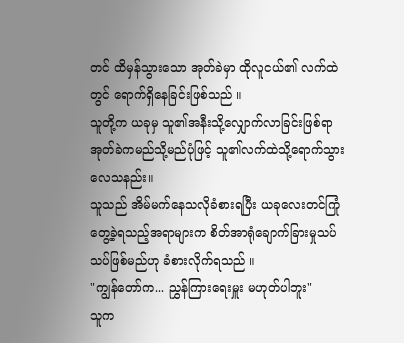တင် ထိမှန်သွားသော အုတ်ခဲမှာ ထိုလူငယ်၏ လက်ထဲတွင် ရောက်ရှိနေခြင်းဖြစ်သည် ။
သူတို့က ယခုမှ သူ၏အနီးသို့လျှောက်လာခြင်းဖြစ်ရာ အုတ်ခဲကမည်သို့မည်ပုံဖြင့် သူ၏လက်ထဲသို့ရောက်သွားလေသနည်း။
သူသည် အိမ်မက်နေသလိုခံစားရပြီး ယခုလေးတင်ကြုံတွေ့ခဲ့ရသည့်အရာများက စိတ်အာရုံချောက်ခြားမှုသပ်သပ်ဖြစ်မည်ဟု ခံစားလိုက်ရသည် ။
"ကျွန်တော်က... ညွှန်ကြားရေးမှူး မဟုတ်ပါဘူး"
သူက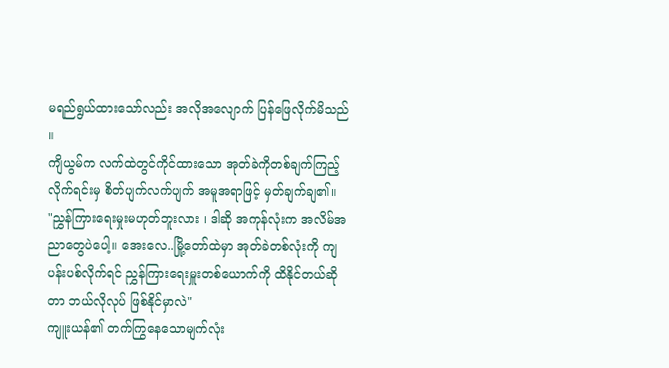မရည်ရွယ်ထားသော်လည်း အလိုအလျောက် ပြန်ဖြေလိုက်မိသည် ။
ကျိယွမ်က လက်ထဲတွင်ကိုင်ထားသော အုတ်ခဲကိုတစ်ချက်ကြည့်လိုက်ရင်းမှ စိတ်ပျက်လက်ပျက် အမူအရာဖြင့် မှတ်ချက်ချ၏။
"ညွှန်ကြားရေးမှုးမဟုတ်ဘူးလား ၊ ဒါဆို အကုန်လုံးက အလိမ်အညာတွေပဲပေါ့။ အေးလေ..မြို့တော်ထဲမှာ အုတ်ခဲတစ်လုံးကို ကျပန်းပစ်လိုက်ရင် ညွှန်ကြားရေးမှူးတစ်ယောက်ကို ထိနိုင်တယ်ဆိုတာ ဘယ်လိုလုပ် ဖြစ်နိုင်မှာလဲ"
ကျူးယန်၏ တက်ကြွနေသောမျက်လုံး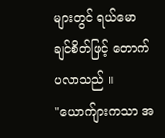များတွင် ရယ်မောချင်စိတ်ဖြင့် တောက်ပလာသည် ။
"ယောက်ျားကသာ အ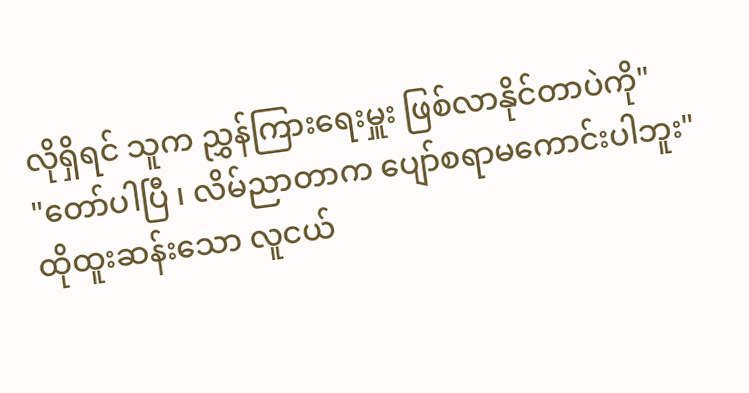လိုရှိရင် သူက ညွှန်ကြားရေးမှူး ဖြစ်လာနိုင်တာပဲကို"
"တော်ပါပြီ ၊ လိမ်ညာတာက ပျော်စရာမကောင်းပါဘူး"
ထိုထူးဆန်းသော လူငယ်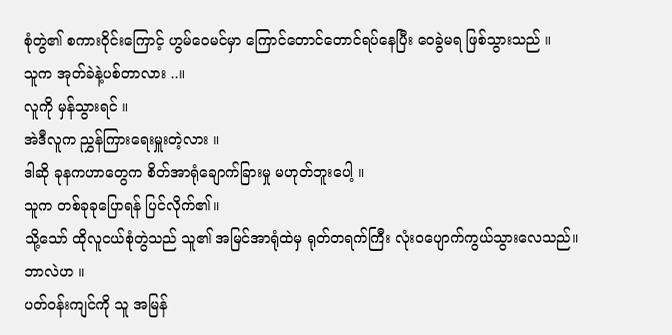စုံတွဲ၏ စကားဝိုင်းကြောင့် ဟွမ်ဝေမင်မှာ ကြောင်တောင်တောင်ရပ်နေပြီး ဝေခွဲမရ ဖြစ်သွားသည် ။
သူက အုတ်ခဲနဲ့ပစ်တာလား ..။
လူကို မှန်သွားရင် ။
အဲဒီလူက ညွှန်ကြားရေးမှူးတဲ့လား ။
ဒါဆို ခုနကဟာတွေက စိတ်အာရုံချောက်ခြားမှု မဟုတ်ဘူးပေါ့ ။
သူက တစ်ခုခုပြောရန် ပြင်လိုက်၏။
သို့သော် ထိုလူငယ်စုံတွဲသည် သူ၏ အမြင်အာရုံထဲမှ ရုတ်တရက်ကြီး လုံးဝပျောက်ကွယ်သွားလေသည်။
ဘာလဲဟ ။
ပတ်ဝန်းကျင်ကို သူ အမြန်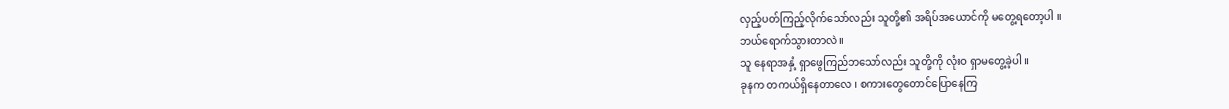လှည့်ပတ်ကြည့်လိုက်သော်လည်း သူတို့၏ အရိပ်အယောင်ကို မတွေ့ရတော့ပါ ။
ဘယ်ရောက်သွားတာလဲ။
သူ နေရာအနှံ့ ရှာဖွေကြည်ဘသော်လည်း သူတို့ကို လုံးဝ ရှာမတွေ့ခဲ့ပါ ။
ခုနက တကယ်ရှိနေတာလေ ၊ စကားတွေတောင်ပြောနေကြ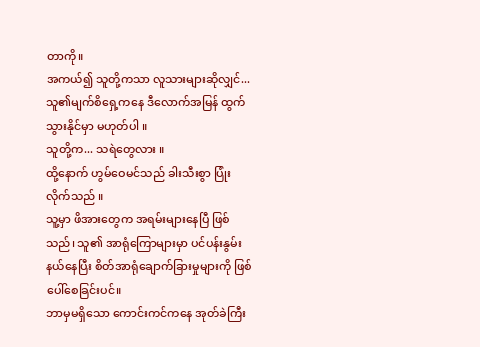တာကို။
အကယ်၍ သူတို့ကသာ လူသားများဆိုလျှင်... သူ၏မျက်စိရှေ့ကနေ ဒီလောက်အမြန် ထွက်သွားနိုင်မှာ မဟုတ်ပါ ။
သူတို့က... သရဲတွေလား ။
ထို့နောက် ဟွမ်ဝေမင်သည် ခါးသီးစွာ ပြုံးလိုက်သည် ။
သူ့မှာ ဖိအားတွေက အရမ်းများနေပြီ ဖြစ်သည်၊ သူ၏ အာရုံကြောများမှာ ပင်ပန်းနွမ်းနယ်နေပြီး စိတ်အာရုံချောက်ခြားမှုများကို ဖြစ်ပေါ်စေခြင်းပင်။
ဘာမှမရှိသော ကောင်းကင်ကနေ အုတ်ခဲကြီး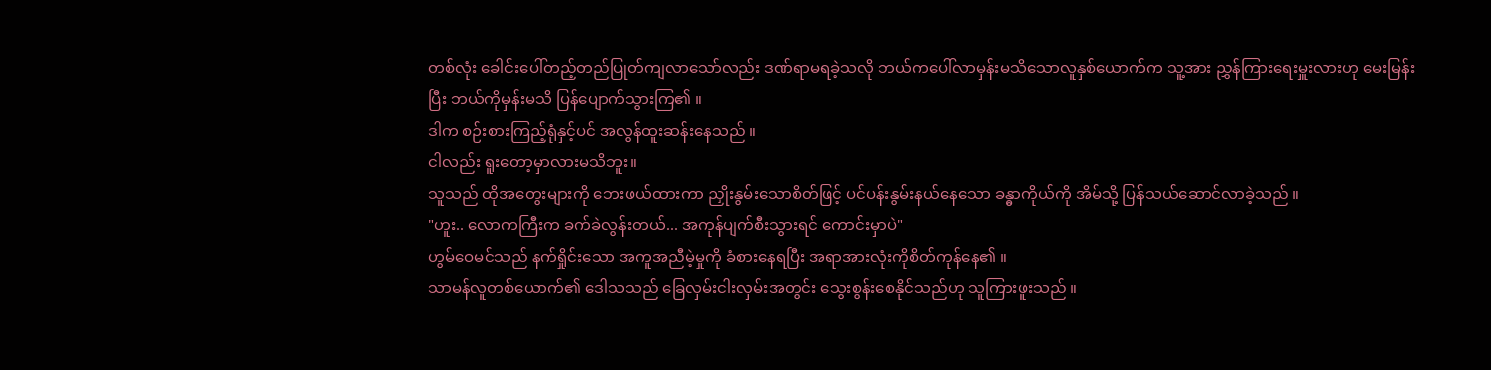တစ်လုံး ခေါင်းပေါ်တည့်တည်ပြုတ်ကျလာသော်လည်း ဒဏ်ရာမရခဲ့သလို ဘယ်ကပေါ်လာမှန်းမသိသောလူနှစ်ယောက်က သူ့အား ညွှန်ကြားရေးမှူးလားဟု မေးမြန်းပြီး ဘယ်ကိုမှန်းမသိ ပြန်ပျောက်သွားကြ၏ ။
ဒါက စဉ်းစားကြည့်ရုံနှင့်ပင် အလွန်ထူးဆန်းနေသည် ။
ငါလည်း ရူးတော့မှာလားမသိဘူး။
သူသည် ထိုအတွေးများကို ဘေးဖယ်ထားကာ ညှိုးနွမ်းသောစိတ်ဖြင့် ပင်ပန်းနွမ်းနယ်နေသော ခန္ဓာကိုယ်ကို အိမ်သို့ ပြန်သယ်ဆောင်လာခဲ့သည် ။
"ဟူး.. လောကကြီးက ခက်ခဲလွန်းတယ်... အကုန်ပျက်စီးသွားရင် ကောင်းမှာပဲ"
ဟွမ်ဝေမင်သည် နက်ရှိုင်းသော အကူအညီမဲ့မှုကို ခံစားနေရပြီး အရာအားလုံးကိုစိတ်ကုန်နေ၏ ။
သာမန်လူတစ်ယောက်၏ ဒေါသသည် ခြေလှမ်းငါးလှမ်းအတွင်း သွေးစွန်းစေနိုင်သည်ဟု သူကြားဖူးသည် ။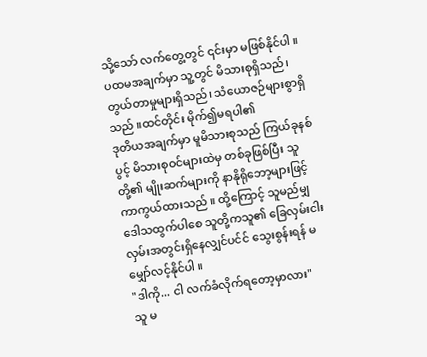သို့သော် လက်တွေ့တွင် ၎င်းမှာ မဖြစ်နိုင်ပါ ။
ပထမအချက်မှာ သူ့တွင် မိသားစုရှိသည်၊ တွယ်တာမှုများရှိသည်၊ သံယောဇဉ်များစွာရှိသည် ။ထင်တိုင်း မိုက်၍မရပါ၏
ဒုတိယအချက်မှာ မူမိသားစုသည် ကြယ်ခုနစ်ပွင့် မိသားစုဝင်များထဲမှ တစ်ခုဖြစ်ပြီး သူတို့၏ မျိုးဆက်များကို နာနိုရိုဘော့များဖြင့် ကာကွယ်ထားသည် ။ ထို့ကြောင့် သူမည်မျှဒေါသထွက်ပါစေ သူတို့ကသူ၏ ခြေလှမ်းငါးလှမ်းအတွင်းရှိနေလျှင်ပင်င် သွေးစွန်းရန် မမျှော်လင့်နိုင်ပါ ။
"ဒါကို... ငါ လက်ခံလိုက်ရတော့မှာလား"
သူ မ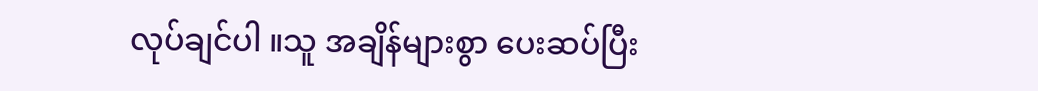လုပ်ချင်ပါ ။သူ အချိန်များစွာ ပေးဆပ်ပြီး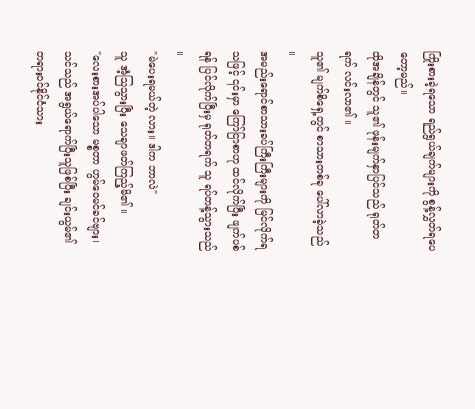ကြိုးစားခဲ့ရသော ရည်ရွယ်ချက်များကို စွန့်လွှတ်ရပေတော့မည်။
ထိုအချိန်တွင် သူ၏ ဖုန်းမျက်နှာပြင်သည် ရုတ်တရက် လင်းလာ၏ ။
သူ၏ မျက်စိရှေ့တွင် စာသားတစ်ခု ပေါ်လာခဲ့သည် ။
အမည်းရောင်စာသားခပ်ကြီးကြီးများကို မြင်လိုက်ရသဖြင့် ၎င်းမှာ ကြော်ငြာစာဟု ထင်လိုက်ပြီး ဖျက်ပစ်ရန် ပြင်လိုက်ပြီးမှ ရုတ်တရက် သူ ရပ်တန့်သွားသည် ။
"မဲပေးရမယ်တဲ့ လား။ ဒါက ဘာလဲ"
သူ အံ့သြသွားပြီး သေချာဖတ်ကြည့်မိ၏ ။
"လေးစားအပ်ပါသော မစ္စတာ ဟွမ်ဝေမင်ခင်ဗျား၊ သင်သည် အရွယ်ရောက်ပြီးသူဖြစ်ပြီး ချင်းယွမ်၏ တရားဝင်နိုင်ငံသား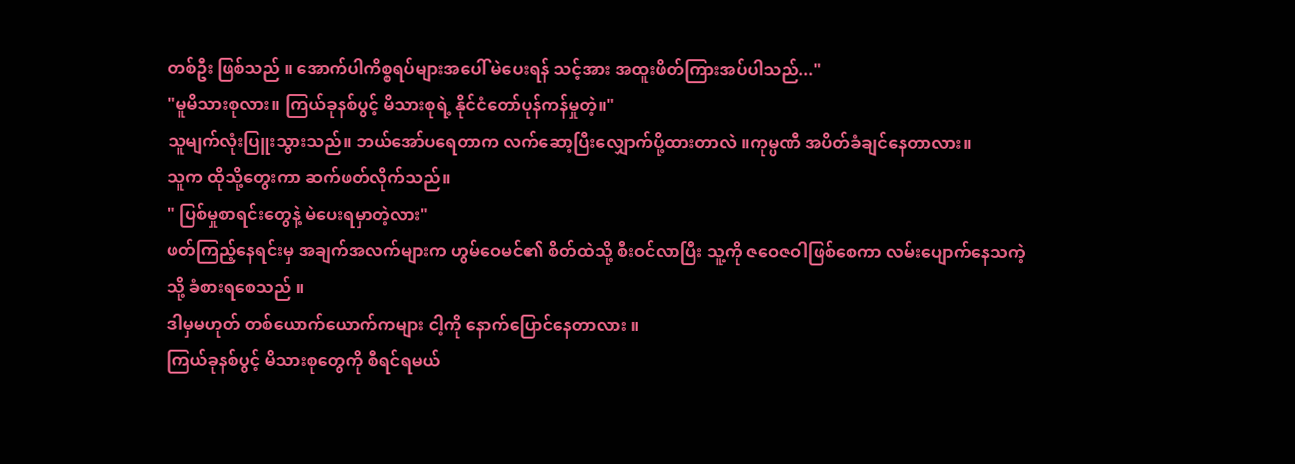တစ်ဦး ဖြစ်သည် ။ အောက်ပါကိစ္စရပ်များအပေါ် မဲပေးရန် သင့်အား အထူးဖိတ်ကြားအပ်ပါသည်..."
"မူမိသားစုလား။ ကြယ်ခုနစ်ပွင့် မိသားစုရဲ့ နိုင်ငံတော်ပုန်ကန်မှုတဲ့။"
သူမျက်လုံးပြူးသွားသည်။ ဘယ်အော်ပရေတာက လက်ဆော့ပြီးလျှောက်ပို့ထားတာလဲ ။ကုမ္ပဏီ အပိတ်ခံချင်နေတာလား။
သူက ထိုသို့တွေးကာ ဆက်ဖတ်လိုက်သည်။
" ပြစ်မှုစာရင်းတွေနဲ့ မဲပေးရမှာတဲ့လား"
ဖတ်ကြည့်နေရင်းမှ အချက်အလက်များက ဟွမ်ဝေမင်၏ စိတ်ထဲသို့ စီးဝင်လာပြီး သူ့ကို ဇဝေဇဝါဖြစ်စေကာ လမ်းပျောက်နေသကဲ့သို့ ခံစားရစေသည် ။
ဒါမှမဟုတ် တစ်ယောက်ယောက်ကများ ငါ့ကို နောက်ပြောင်နေတာလား ။
ကြယ်ခုနစ်ပွင့် မိသားစုတွေကို စီရင်ရမယ်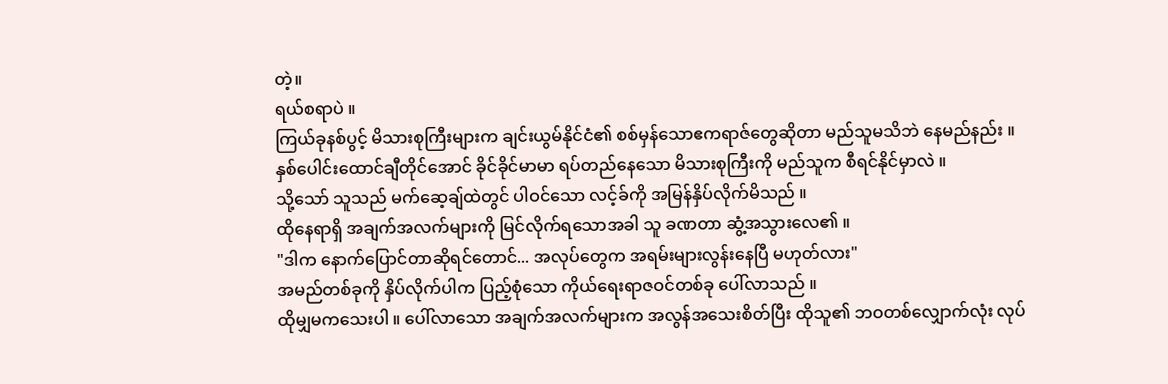တဲ့။
ရယ်စရာပဲ ။
ကြယ်ခုနစ်ပွင့် မိသားစုကြီးများက ချင်းယွမ်နိုင်ငံ၏ စစ်မှန်သောဧကရာဇ်တွေဆိုတာ မည်သူမသိဘဲ နေမည်နည်း ။
နှစ်ပေါင်းထောင်ချီတိုင်အောင် ခိုင်ခိုင်မာမာ ရပ်တည်နေသော မိသားစုကြီးကို မည်သူက စီရင်နိုင်မှာလဲ ။
သို့သော် သူသည် မက်ဆေ့ချ်ထဲတွင် ပါဝင်သော လင့်ခ်ကို အမြန်နှိပ်လိုက်မိသည် ။
ထိုနေရာရှိ အချက်အလက်များကို မြင်လိုက်ရသောအခါ သူ ခဏတာ ဆွံ့အသွားလေ၏ ။
"ဒါက နောက်ပြောင်တာဆိုရင်တောင်... အလုပ်တွေက အရမ်းများလွန်းနေပြီ မဟုတ်လား"
အမည်တစ်ခုကို နှိပ်လိုက်ပါက ပြည့်စုံသော ကိုယ်ရေးရာဇဝင်တစ်ခု ပေါ်လာသည် ။
ထိုမျှမကသေးပါ ။ ပေါ်လာသော အချက်အလက်များက အလွန်အသေးစိတ်ပြီး ထိုသူ၏ ဘဝတစ်လျှောက်လုံး လုပ်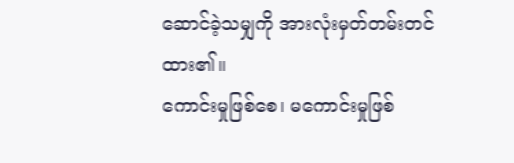ဆောင်ခဲ့သမျှကို အားလုံးမှတ်တမ်းတင်ထား၏။
ကောင်းမှုဖြစ်စေ၊ မကောင်းမှုဖြစ်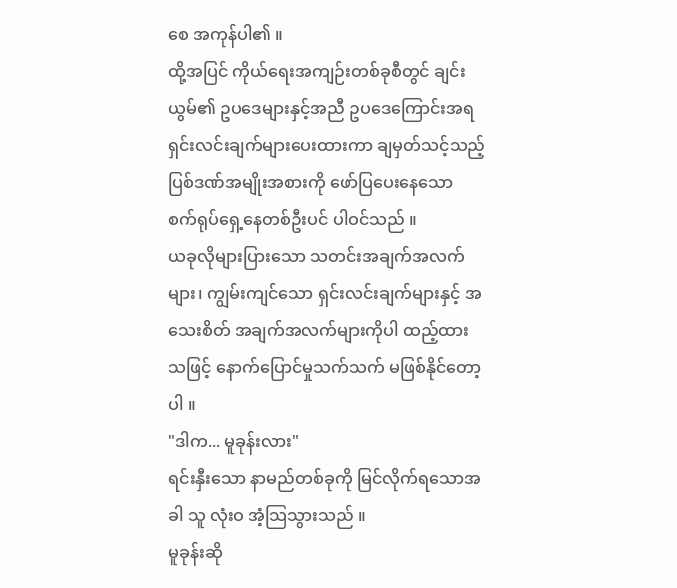စေ အကုန်ပါ၏ ။
ထို့အပြင် ကိုယ်ရေးအကျဉ်းတစ်ခုစီတွင် ချင်းယွမ်၏ ဥပဒေများနှင့်အညီ ဥပဒေကြောင်းအရ ရှင်းလင်းချက်များပေးထားကာ ချမှတ်သင့်သည့် ပြစ်ဒဏ်အမျိုးအစားကို ဖော်ပြပေးနေသော စက်ရုပ်ရှေ့နေတစ်ဦးပင် ပါဝင်သည် ။
ယခုလိုများပြားသော သတင်းအချက်အလက်များ၊ ကျွမ်းကျင်သော ရှင်းလင်းချက်များနှင့် အသေးစိတ် အချက်အလက်များကိုပါ ထည့်ထားသဖြင့် နောက်ပြောင်မှုသက်သက် မဖြစ်နိုင်တော့ပါ ။
"ဒါက... မူခုန်းလား"
ရင်းနှီးသော နာမည်တစ်ခုကို မြင်လိုက်ရသောအခါ သူ လုံးဝ အံ့သြသွားသည် ။
မူခုန်းဆို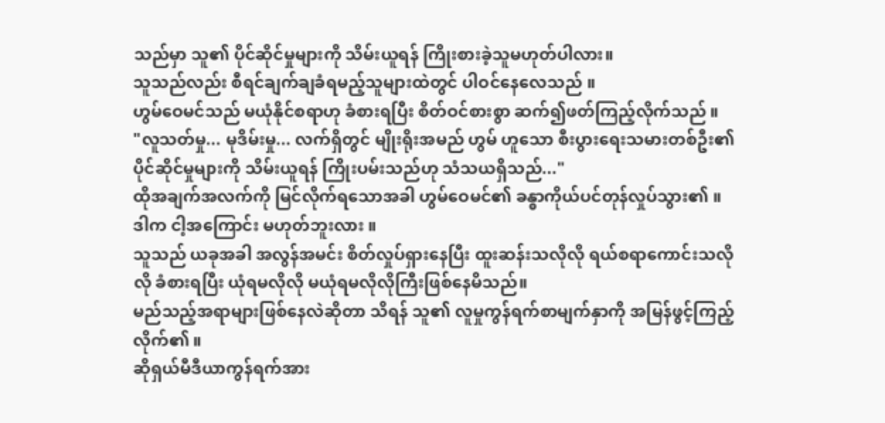သည်မှာ သူ၏ ပိုင်ဆိုင်မှုများကို သိမ်းယူရန် ကြိုးစားခဲ့သူမဟုတ်ပါလား။
သူသည်လည်း စီရင်ချက်ချခံရမည့်သူများထဲတွင် ပါဝင်နေလေသည် ။
ဟွမ်ဝေမင်သည် မယုံနိုင်စရာဟု ခံစားရပြီး စိတ်ဝင်စားစွာ ဆက်၍ဖတ်ကြည့်လိုက်သည် ။
"လူသတ်မှု... မုဒိမ်းမှု... လက်ရှိတွင် မျိုးရိုးအမည် ဟွမ် ဟူသော စီးပွားရေးသမားတစ်ဦး၏ ပိုင်ဆိုင်မှုများကို သိမ်းယူရန် ကြိုးပမ်းသည်ဟု သံသယရှိသည်..."
ထိုအချက်အလက်ကို မြင်လိုက်ရသောအခါ ဟွမ်ဝေမင်၏ ခန္ဓာကိုယ်ပင်တုန်လှုပ်သွား၏ ။
ဒါက ငါ့အကြောင်း မဟုတ်ဘူးလား ။
သူသည် ယခုအခါ အလွန်အမင်း စိတ်လှုပ်ရှားနေပြီး ထူးဆန်းသလိုလို ရယ်စရာကောင်းသလိုလို ခံစားရပြီး ယုံရမလိုလို မယုံရမလိုလိုကြီးဖြစ်နေမိသည်။
မည်သည့်အရာများဖြစ်နေလဲဆိုတာ သိရန် သူ၏ လူမှုကွန်ရက်စာမျက်နှာကို အမြန်ဖွင့်ကြည့်လိုက်၏ ။
ဆိုရှယ်မီဒီယာကွန်ရက်အား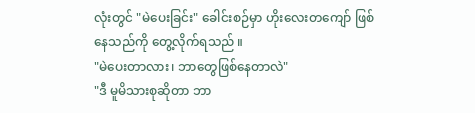လုံးတွင် "မဲပေးခြင်း" ခေါင်းစဉ်မှာ ဟိုးလေးတကျော် ဖြစ်နေသည်ကို တွေ့လိုက်ရသည် ။
"မဲပေးတာလား၊ ဘာတွေဖြစ်နေတာလဲ"
"ဒီ မူမိသားစုဆိုတာ ဘာ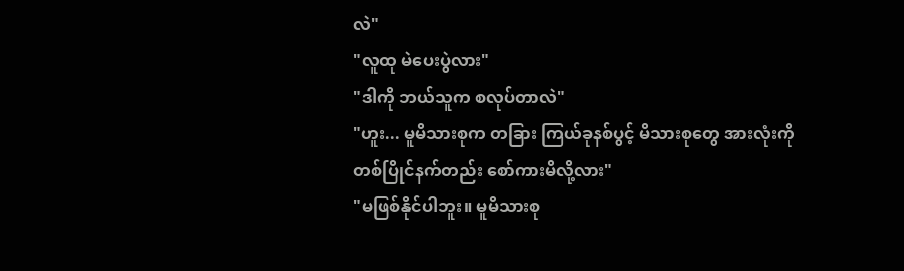လဲ"
"လူထု မဲပေးပွဲလား"
"ဒါကို ဘယ်သူက စလုပ်တာလဲ"
"ဟူး... မူမိသားစုက တခြား ကြယ်ခုနစ်ပွင့် မိသားစုတွေ အားလုံးကို တစ်ပြိုင်နက်တည်း စော်ကားမိလို့လား"
"မဖြစ်နိုင်ပါဘူး။ မူမိသားစု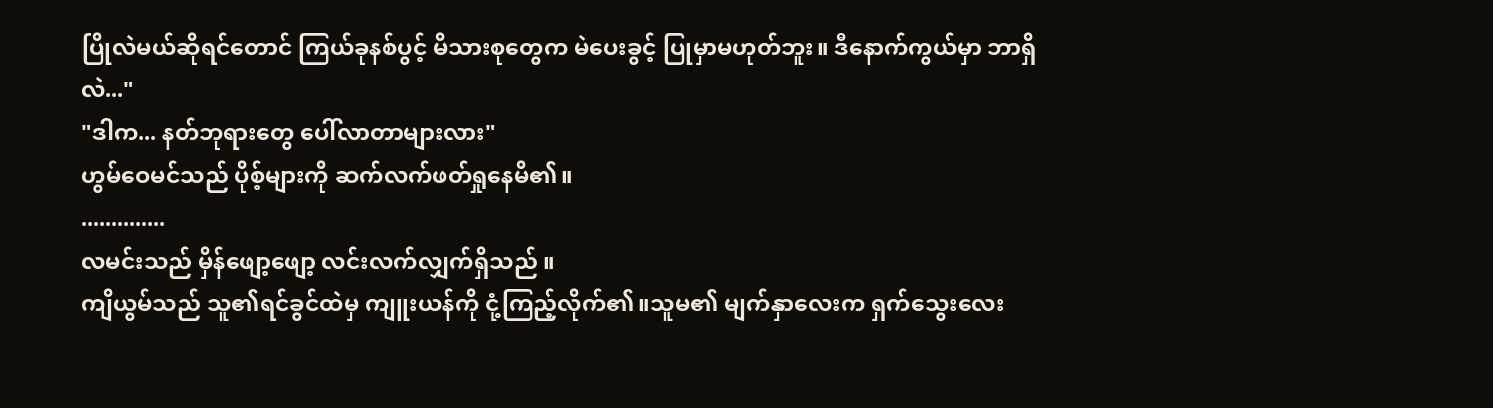ပြိုလဲမယ်ဆိုရင်တောင် ကြယ်ခုနစ်ပွင့် မိသားစုတွေက မဲပေးခွင့် ပြုမှာမဟုတ်ဘူး။ ဒီနောက်ကွယ်မှာ ဘာရှိလဲ..."
"ဒါက... နတ်ဘုရားတွေ ပေါ်လာတာများလား"
ဟွမ်ဝေမင်သည် ပိုစ့်များကို ဆက်လက်ဖတ်ရှုနေမိ၏။
..............
လမင်းသည် မှိန်ဖျော့ဖျော့ လင်းလက်လျှက်ရှိသည် ။
ကျိယွမ်သည် သူ၏ရင်ခွင်ထဲမှ ကျူးယန်ကို ငုံ့ကြည့်လိုက်၏။သူမ၏ မျက်နှာလေးက ရှက်သွေးလေး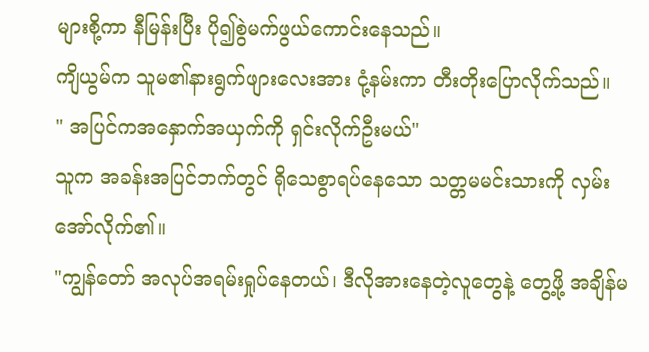များစို့ကာ နီမြန်းပြီး ပို၍စွဲမက်ဖွယ်ကောင်းနေသည်။
ကျိယွမ်က သူမ၏နားရွက်ဖျားလေးအား ငုံ့နမ်းကာ တီးတိုးပြောလိုက်သည်။
" အပြင်ကအနှောက်အယှက်ကို ရှင်းလိုက်ဦးမယ်"
သူက အခန်းအပြင်ဘက်တွင် ရိုသေစွာရပ်နေသော သတ္တမမင်းသားကို လှမ်းအော်လိုက်၏။
"ကျွန်တော် အလုပ်အရမ်းရှုပ်နေတယ်၊ ဒီလိုအားနေတဲ့လူတွေနဲ့ တွေ့ဖို့ အချိန်မ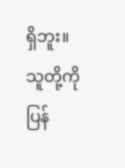ရှိဘူး။ သူတို့ကို ပြန်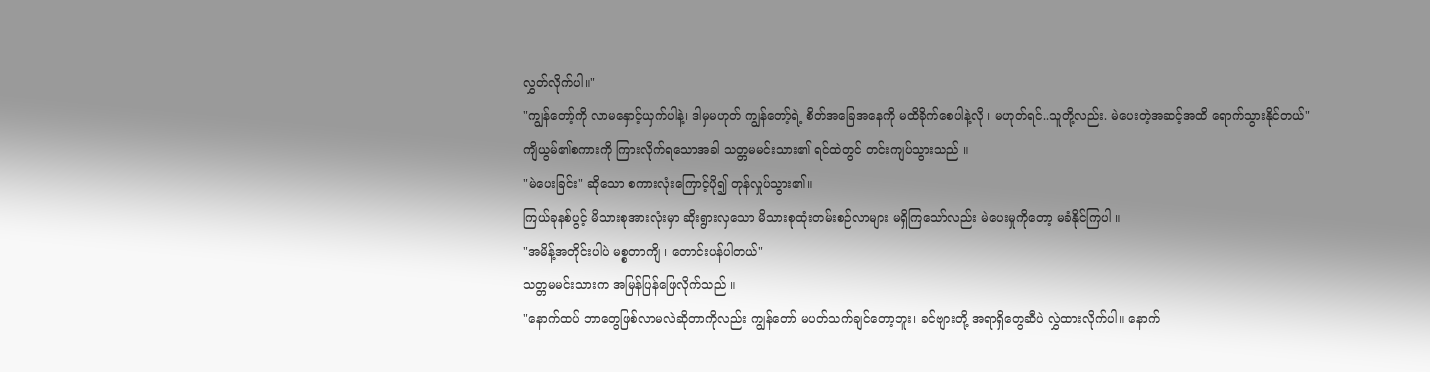လွှတ်လိုက်ပါ။"
"ကျွန်တော့်ကို လာမနှောင့်ယှက်ပါနဲ့၊ ဒါမှမဟုတ် ကျွန်တော့်ရဲ့ စိတ်အခြေအနေကို မထိခိုက်စေပါနဲ့လို ၊ မဟုတ်ရင်..သူတို့လည်း. မဲပေးတဲ့အဆင့်အထိ ရောက်သွားနိုင်တယ်"
ကျိယွမ်၏စကားကို ကြားလိုက်ရသောအခါ သတ္တမမင်းသား၏ ရင်ထဲတွင် တင်းကျပ်သွားသည် ။
"မဲပေးခြင်း" ဆိုသော စကားလုံးကြောင့်ပို၍ တုန်လှုပ်သွား၏။
ကြယ်ခုနစ်ပွင့် မိသားစုအားလုံးမှာ ဆိုးရွားလှသော မိသားစုထုံးတမ်းစဉ်လာများ မရှိကြသော်လည်း မဲပေးမှုကိုတော့ မခံနိုင်ကြပါ ။
"အမိန့်အတိုင်းပါပဲ မစ္စတာကျိ ၊ တောင်းပန်ပါတယ်"
သတ္တမမင်းသားက အမြန်ပြန်ဖြေလိုက်သည် ။
"နောက်ထပ် ဘာတွေဖြစ်လာမလဲဆိုတာကိုလည်း ကျွန်တော် မပတ်သက်ချင်တော့ဘူး၊ ခင်ဗျားတို့ အရာရှိတွေဆီပဲ လွှဲထားလိုက်ပါ။ နောက်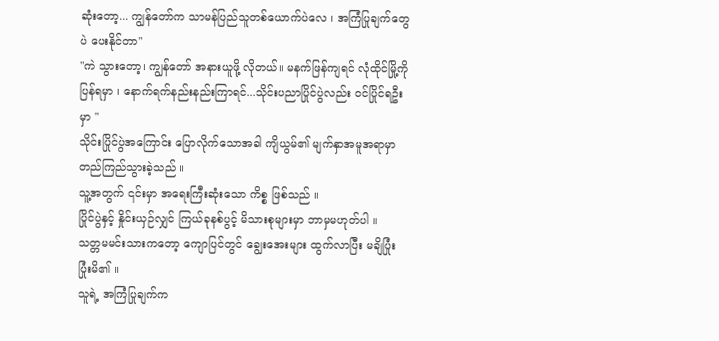ဆုံးတော့... ကျွန်တော်က သာမန်ပြည်သူတစ်ယောက်ပဲလေ ၊ အကြံပြုချက်တွေပဲ ပေးနိုင်တာ"
"ကဲ သွားတော့၊ ကျွန်တော် အနားယူဖို့ လိုတယ်။ မနက်ဖြန်ကျရင် လုံထိုင်မြို့ကို ပြန်ရမှာ ၊ နောက်ရက်နည်းနည်းကြာရင်...သိုင်းပညာပြိုင်ပွဲလည်း ဝင်ပြိုင်ရဦးမှာ "
သိုင်းပြိုင်ပွဲအကြောင်း ပြောလိုက်သောအခါ ကျိယွမ်၏ မျက်နှာအမူအရာမှာ တည်ကြည်သွားခဲ့သည် ။
သူ့အတွက် ၎င်းမှာ အရေးကြီးဆုံးသော ကိစ္စ ဖြစ်သည် ။
ပြိုင်ပွဲနှင့် နှိုင်းယှဉ်လျှင် ကြယ်ခုနစ်ပွင့် မိသားစုများမှာ ဘာမှမဟုတ်ပါ ။
သတ္တမမင်းသားကတော့ ကျောပြင်တွင် ချွေးအေးများ ထွက်လာပြီး မချိပြုံး ပြုံးမိ၏ ။
သူရဲ့ အကြံပြုချက်က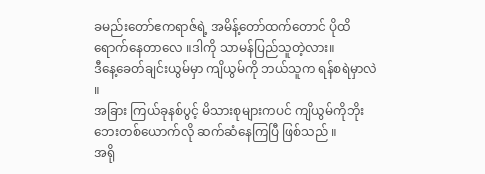ခမည်းတော်ဧကရာဇ်ရဲ့ အမိန့်တော်ထက်တောင် ပိုထိရောက်နေတာလေ ။ဒါကို သာမန်ပြည်သူတဲ့လား။
ဒီနေ့ခေတ်ချင်းယွမ်မှာ ကျိယွမ်ကို ဘယ်သူက ရန်စရဲမှာလဲ ။
အခြား ကြယ်ခုနစ်ပွင့် မိသားစုများကပင် ကျိယွမ်ကိုဘိုးဘေးတစ်ယောက်လို ဆက်ဆံနေကြပြီ ဖြစ်သည် ။
အရို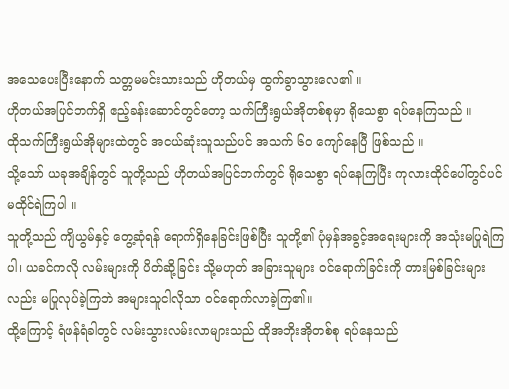အသေပေးပြီးနောက် သတ္တမမင်းသားသည် ဟိုတယ်မှ ထွက်ခွာသွားလေ၏ ။
ဟိုတယ်အပြင်ဘက်ရှိ ဧည့်ခန်းဆောင်တွင်တော့ သက်ကြီးရွယ်အိုတစ်စုမှာ ရိုသေစွာ ရပ်နေကြသည် ။
ထိုသက်ကြီးရွယ်အိုများထဲတွင် အငယ်ဆုံးသူသည်ပင် အသက် ၆၀ ကျော်နေပြီ ဖြစ်သည် ။
သို့သော် ယခုအချိန်တွင် သူတို့သည် ဟိုတယ်အပြင်ဘက်တွင် ရိုသေစွာ ရပ်နေကြပြီး ကုလားထိုင်ပေါ်တွင်ပင် မထိုင်ရဲကြပါ ။
သူတို့သည် ကျိယွမ်နှင့် တွေ့ဆုံရန် ရောက်ရှိနေခြင်းဖြစ်ပြီး သူတို့၏ ပုံမှန်အခွင့်အရေးများကို အသုံးမပြုရဲကြပါ၊ ယခင်ကလို လမ်းများကို ပိတ်ဆို့ခြင်း သို့မဟုတ် အခြားသူများ ဝင်ရောက်ခြင်းကို တားမြစ်ခြင်းများလည်း မပြုလုပ်ခဲ့ကြဘဲ အများသူငါလိုသာ ဝင်ရောက်လာခဲ့ကြ၏။
ထို့ကြောင့် ရံဖန်ရံခါတွင် လမ်းသွားလမ်းလာများသည် ထိုအဘိုးအိုတစ်စု ရပ်နေသည်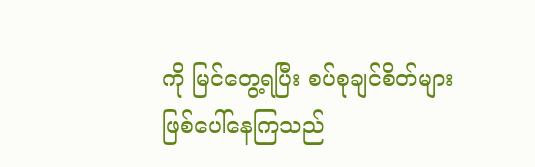ကို မြင်တွေ့ရပြီး စပ်စုချင်စိတ်များ ဖြစ်ပေါ်နေကြသည်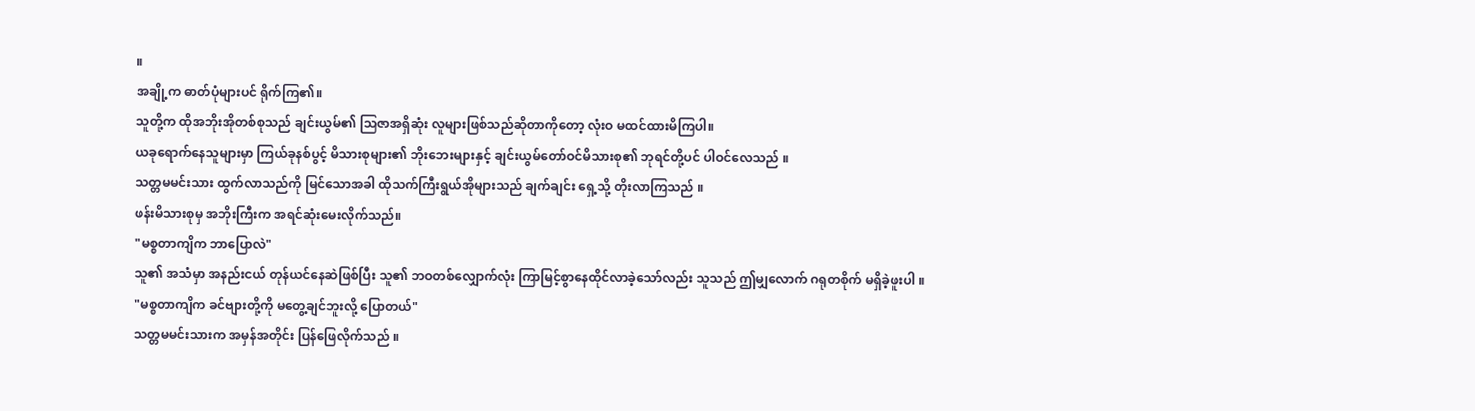။
အချို့က ဓာတ်ပုံများပင် ရိုက်ကြ၏။
သူတို့က ထိုအဘိုးအိုတစ်စုသည် ချင်းယွမ်၏ သြဇာအရှိဆုံး လူများဖြစ်သည်ဆိုတာကိုတော့ လုံးဝ မထင်ထားမိကြပါ။
ယခုရောက်နေသူများမှာ ကြယ်ခုနစ်ပွင့် မိသားစုများ၏ ဘိုးဘေးများနှင့် ချင်းယွမ်တော်ဝင်မိသားစု၏ ဘုရင်တို့ပင် ပါဝင်လေသည် ။
သတ္တမမင်းသား ထွက်လာသည်ကို မြင်သောအခါ ထိုသက်ကြီးရွယ်အိုများသည် ချက်ချင်း ရှေ့သို့ တိုးလာကြသည် ။
ဖန်းမိသားစုမှ အဘိုးကြီးက အရင်ဆုံးမေးလိုက်သည်။
"မစ္စတာကျိက ဘာပြောလဲ"
သူ၏ အသံမှာ အနည်းငယ် တုန်ယင်နေဆဲဖြစ်ပြီး သူ၏ ဘဝတစ်လျှောက်လုံး ကြာမြင့်စွာနေထိုင်လာခဲ့သော်လည်း သူသည် ဤမျှလောက် ဂရုတစိုက် မရှိခဲ့ဖူးပါ ။
"မစ္စတာကျိက ခင်ဗျားတို့ကို မတွေ့ချင်ဘူးလို့ ပြောတယ်"
သတ္တမမင်းသားက အမှန်အတိုင်း ပြန်ဖြေလိုက်သည် ။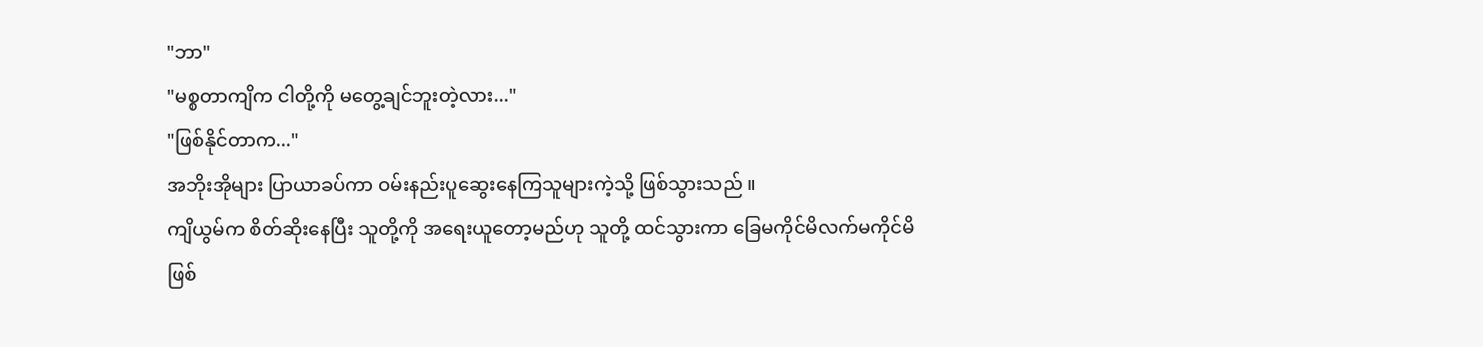"ဘာ"
"မစ္စတာကျိက ငါတို့ကို မတွေ့ချင်ဘူးတဲ့လား..."
"ဖြစ်နိုင်တာက..."
အဘိုးအိုများ ပြာယာခပ်ကာ ဝမ်းနည်းပူဆွေးနေကြသူများကဲ့သို့ ဖြစ်သွားသည် ။
ကျိယွမ်က စိတ်ဆိုးနေပြီး သူတို့ကို အရေးယူတော့မည်ဟု သူတို့ ထင်သွားကာ ခြေမကိုင်မိလက်မကိုင်မိဖြစ်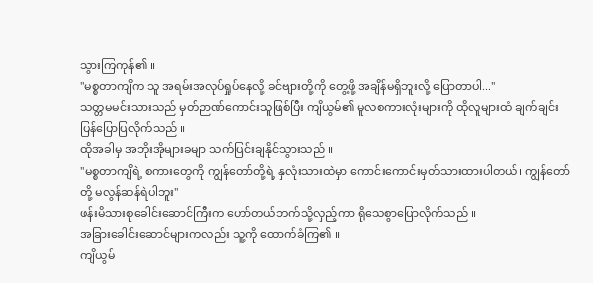သွားကြကုန်၏ ။
"မစ္စတာကျိက သူ အရမ်းအလုပ်ရှုပ်နေလို့ ခင်ဗျားတို့ကို တွေ့ဖို့ အချိန်မရှိဘူးလို့ ပြောတာပါ..."
သတ္တမမင်းသားသည် မှတ်ဉာဏ်ကောင်းသူဖြစ်ပြီး ကျိယွမ်၏ မူလစကားလုံးများကို ထိုလူများထံ ချက်ချင်း ပြန်ပြောပြလိုက်သည် ။
ထိုအခါမှ အဘိုးအိုများခမျာ သက်ပြင်းချနိုင်သွားသည် ။
"မစ္စတာကျိရဲ့ စကားတွေကို ကျွန်တော်တို့ရဲ့ နှလုံးသားထဲမှာ ကောင်းကောင်းမှတ်သားထားပါတယ်၊ ကျွန်တော်တို့ မလွန်ဆန်ရဲပါဘူး"
ဖန်းမိသားစုခေါင်းဆောင်ကြီးက ဟော်တယ်ဘက်သို့လှည့်ကာ ရိုသေစွာပြောလိုက်သည် ။
အခြားခေါင်းဆောင်များကလည်း သူ့ကို ထောက်ခံကြ၏ ။
ကျိယွမ်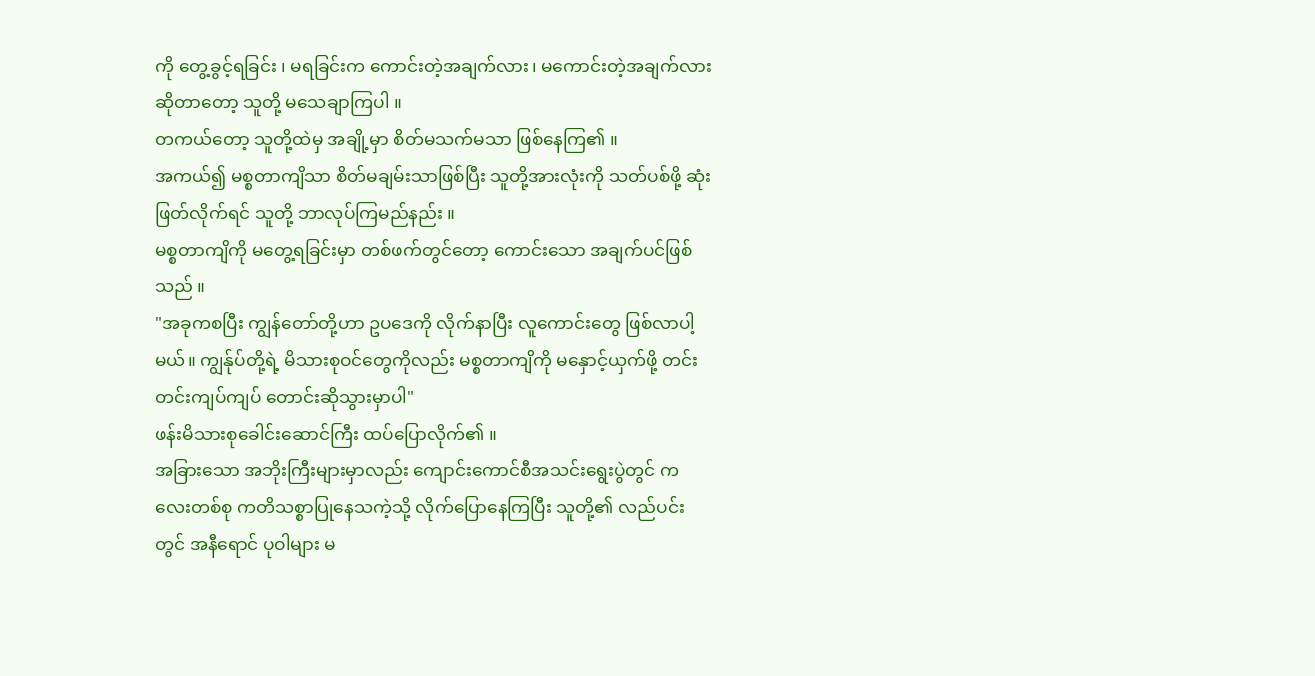ကို တွေ့ခွင့်ရခြင်း ၊ မရခြင်းက ကောင်းတဲ့အချက်လား၊ မကောင်းတဲ့အချက်လား ဆိုတာတော့ သူတို့ မသေချာကြပါ ။
တကယ်တော့ သူတို့ထဲမှ အချို့မှာ စိတ်မသက်မသာ ဖြစ်နေကြ၏ ။
အကယ်၍ မစ္စတာကျိသာ စိတ်မချမ်းသာဖြစ်ပြီး သူတို့အားလုံးကို သတ်ပစ်ဖို့ ဆုံးဖြတ်လိုက်ရင် သူတို့ ဘာလုပ်ကြမည်နည်း ။
မစ္စတာကျိကို မတွေ့ရခြင်းမှာ တစ်ဖက်တွင်တော့ ကောင်းသော အချက်ပင်ဖြစ်သည် ။
"အခုကစပြီး ကျွန်တော်တို့ဟာ ဥပဒေကို လိုက်နာပြီး လူကောင်းတွေ ဖြစ်လာပါ့မယ်။ ကျွန်ုပ်တို့ရဲ့ မိသားစုဝင်တွေကိုလည်း မစ္စတာကျိကို မနှောင့်ယှက်ဖို့ တင်းတင်းကျပ်ကျပ် တောင်းဆိုသွားမှာပါ"
ဖန်းမိသားစုခေါင်းဆောင်ကြီး ထပ်ပြောလိုက်၏ ။
အခြားသော အဘိုးကြီးများမှာလည်း ကျောင်းကောင်စီအသင်းရွေးပွဲတွင် ကလေးတစ်စု ကတိသစ္စာပြုနေသကဲ့သို့ လိုက်ပြောနေကြပြီး သူတို့၏ လည်ပင်းတွင် အနီရောင် ပုဝါများ မ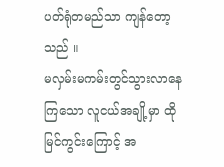ပတ်ရုံတမည်သာ ကျန်တော့သည် ။
မလှမ်းမကမ်းတွင်သွားလာနေကြသော လူငယ်အချို့မှာ ထိုမြင်ကွင်းကြောင့် အ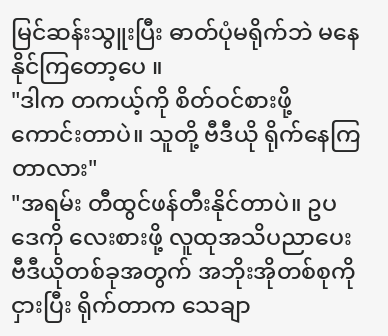မြင်ဆန်းသွူးပြီး ဓာတ်ပုံမရိုက်ဘဲ မနေနိုင်ကြတော့ပေ ။
"ဒါက တကယ့်ကို စိတ်ဝင်စားဖို့ ကောင်းတာပဲ။ သူတို့ ဗီဒီယို ရိုက်နေကြတာလား"
"အရမ်း တီထွင်ဖန်တီးနိုင်တာပဲ။ ဥပဒေကို လေးစားဖို့ လူထုအသိပညာပေး ဗီဒီယိုတစ်ခုအတွက် အဘိုးအိုတစ်စုကို ငှားပြီး ရိုက်တာက သေချာ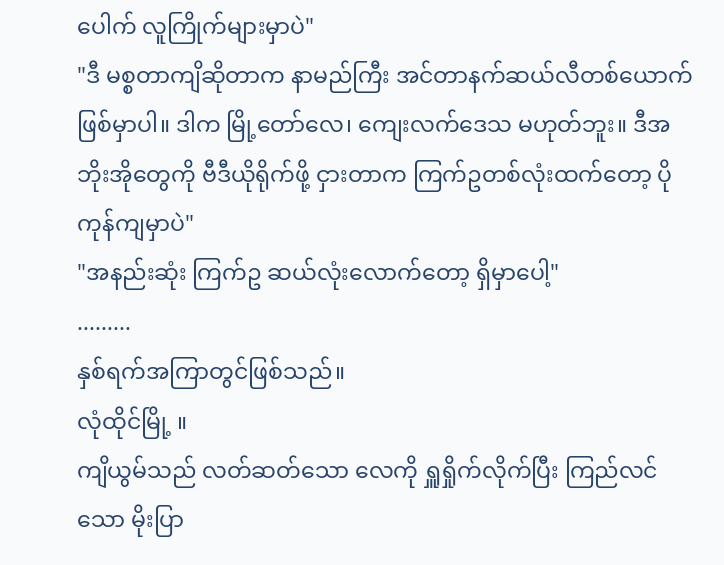ပေါက် လူကြိုက်များမှာပဲ"
"ဒီ မစ္စတာကျိဆိုတာက နာမည်ကြီး အင်တာနက်ဆယ်လီတစ်ယောက် ဖြစ်မှာပါ။ ဒါက မြို့တော်လေ၊ ကျေးလက်ဒေသ မဟုတ်ဘူး။ ဒီအဘိုးအိုတွေကို ဗီဒီယိုရိုက်ဖို့ ငှားတာက ကြက်ဥတစ်လုံးထက်တော့ ပိုကုန်ကျမှာပဲ"
"အနည်းဆုံး ကြက်ဥ ဆယ်လုံးလောက်တော့ ရှိမှာပေါ့"
.........
နှစ်ရက်အကြာတွင်ဖြစ်သည်။
လုံထိုင်မြို့ ။
ကျိယွမ်သည် လတ်ဆတ်သော လေကို ရှူရှိုက်လိုက်ပြီး ကြည်လင်သော မိုးပြာ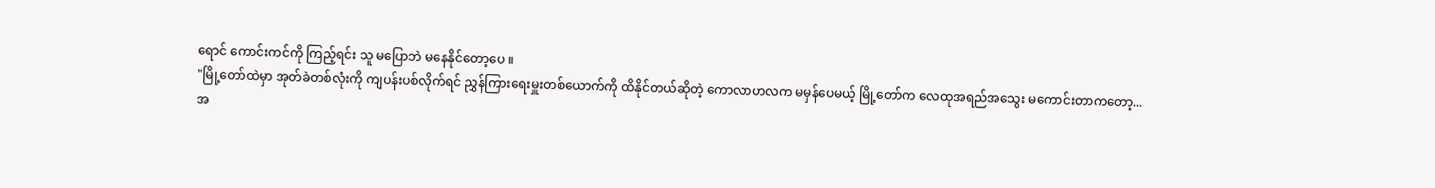ရောင် ကောင်းကင်ကို ကြည့်ရင်း သူ မပြောဘဲ မနေနိုင်တော့ပေ ။
"မြို့တော်ထဲမှာ အုတ်ခဲတစ်လုံးကို ကျပန်းပစ်လိုက်ရင် ညွှန်ကြားရေးမှူးတစ်ယောက်ကို ထိနိုင်တယ်ဆိုတဲ့ ကောလာဟလက မမှန်ပေမယ့် မြို့တော်က လေထုအရည်အသွေး မကောင်းတာကတော့... အ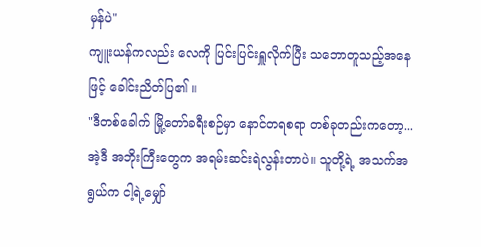မှန်ပဲ"
ကျူးယန်ကလည်း လေကို ပြင်းပြင်းရှူလိုက်ပြီး သဘောတူသည့်အနေဖြင့် ခေါင်းညိတ်ပြ၏ ။
"ဒီတစ်ခေါက် မြို့တော်ခရီးစဉ်မှာ နောင်တရစရာ တစ်ခုတည်းကတော့... အဲ့ဒီ အဘိုးကြီးတွေက အရမ်းဆင်းရဲလွန်းတာပဲ။ သူတို့ရဲ့ အသက်အရွယ်က ငါ့ရဲ့မျှော်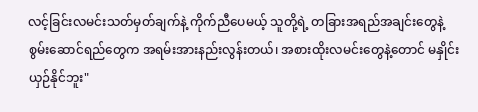လင့်ခြင်းလမင်းသတ်မှတ်ချက်နဲ့ ကိုက်ညီပေမယ့် သူတို့ရဲ့ တခြားအရည်အချင်းတွေနဲ့ စွမ်းဆောင်ရည်တွေက အရမ်းအားနည်းလွန်းတယ်၊ အစားထိုးလမင်းတွေနဲ့တောင် မနှိုင်းယှဉ်နိုင်ဘူး"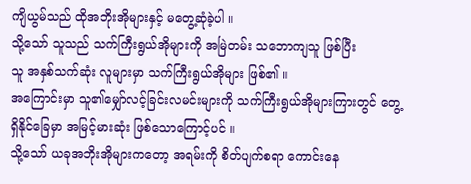ကျိယွမ်သည် ထိုအဘိုးအိုများနှင့် မတွေ့ဆုံခဲ့ပါ ။
သို့သော် သူသည် သက်ကြီးရွယ်အိုများကို အမြဲတမ်း သဘောကျသူ ဖြစ်ပြီး
သူ အနှစ်သက်ဆုံး လူများမှာ သက်ကြီးရွယ်အိုများ ဖြစ်၏ ။
အကြောင်းမှာ သူ၏မျှော်လင့်ခြင်းလမင်းများကို သက်ကြီးရွယ်အိုများကြားတွင် တွေ့ရှိနိုင်ခြေမှာ အမြင့်မားဆုံး ဖြစ်သောကြောင့်ပင် ။
သို့သော် ယခုအဘိုးအိုများကတော့ အရမ်းကို စိတ်ပျက်စရာ ကောင်းနေ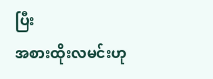ပြီး
အစားထိုးလမင်းဟု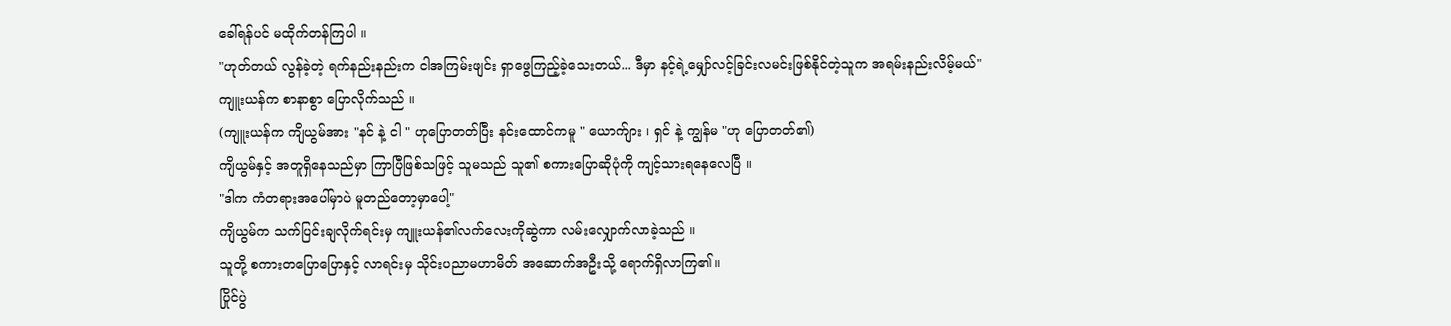ခေါ်ရန်ပင် မထိုက်တန်ကြပါ ။
"ဟုတ်တယ် လွန်ခဲ့တဲ့ ရက်နည်းနည်းက ငါအကြမ်းဖျင်း ရှာဖွေကြည့်ခဲ့သေးတယ်... ဒီမှာ နင့်ရဲ့မျှော်လင့်ခြင်းလမင်းဖြစ်နိုင်တဲ့သူက အရမ်းနည်းလိမ့်မယ်"
ကျူးယန်က စာနာစွာ ပြောလိုက်သည် ။
(ကျူးယန်က ကျိယွမ်အား "နင် နဲ့ ငါ " ဟုပြောတတ်ပြီး နင်းထောင်ကမူ " ယောက်ျား ၊ ရှင် နဲ့ ကျွန်မ "ဟု ပြောတတ်၏)
ကျိယွမ်နှင့် အတူရှိနေသည်မှာ ကြာပြီဖြစ်သဖြင့် သူမသည် သူ၏ စကားပြောဆိုပုံကို ကျင့်သားရနေလေပြီ ။
"ဒါက ကံတရားအပေါ်မှာပဲ မူတည်တော့မှာပေါ့"
ကျိယွမ်က သက်ပြင်းချလိုက်ရင်းမှ ကျူးယန်၏လက်လေးကိုဆွဲကာ လမ်းလျှောက်လာခဲ့သည် ။
သူတို့ စကားတပြောပြောနှင့် လာရင်းမှ သိုင်းပညာမဟာမိတ် အဆောက်အဦးသို့ ရောက်ရှိလာကြ၏။
ပြိုင်ပွဲ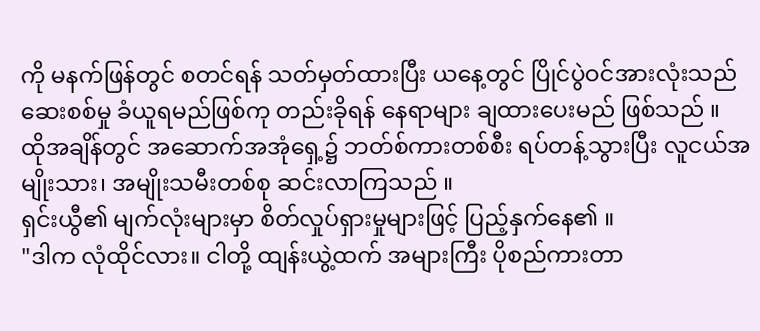ကို မနက်ဖြန်တွင် စတင်ရန် သတ်မှတ်ထားပြီး ယနေ့တွင် ပြိုင်ပွဲဝင်အားလုံးသည် ဆေးစစ်မှု ခံယူရမည်ဖြစ်ကု တည်းခိုရန် နေရာများ ချထားပေးမည် ဖြစ်သည် ။
ထိုအချိန်တွင် အဆောက်အအုံရှေ့၌ ဘတ်စ်ကားတစ်စီး ရပ်တန့်သွားပြီး လူငယ်အမျိုးသား၊ အမျိုးသမီးတစ်စု ဆင်းလာကြသည် ။
ရှင်းယွီ၏ မျက်လုံးများမှာ စိတ်လှုပ်ရှားမှုများဖြင့် ပြည့်နှက်နေ၏ ။
"ဒါက လုံထိုင်လား။ ငါတို့ ထျန်းယွဲ့ထက် အများကြီး ပိုစည်ကားတာ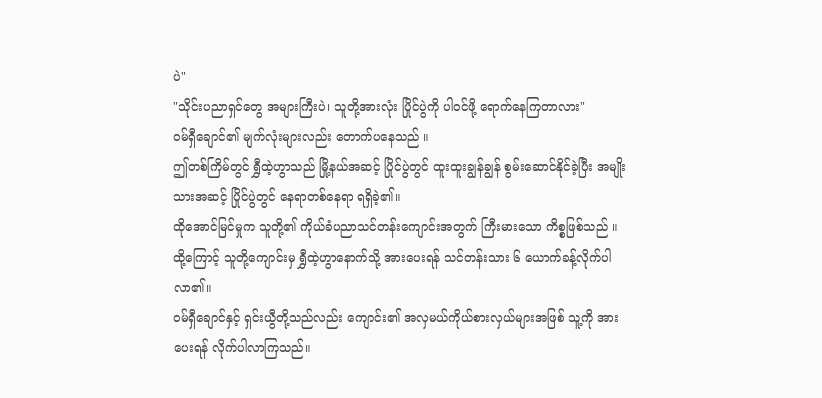ပဲ"
"သိုင်းပညာရှင်တွေ အများကြီးပဲ၊ သူတို့အားလုံး ပြိုင်ပွဲကို ပါဝင်ဖို့ ရောက်နေကြတာလား"
ဝမ်ရှီချောင်၏ မျက်လုံးများလည်း တောက်ပနေသည် ။
ဤတစ်ကြိမ်တွင် ရွှီထဲ့ဟွာသည် မြို့နယ်အဆင့် ပြိုင်ပွဲတွင် ထူးထူးချွန်ချွန် စွမ်းဆောင်နိုင်ခဲ့ပြီး အမျိုးသားအဆင့် ပြိုင်ပွဲတွင် နေရာတစ်နေရာ ရရှိခဲ့၏။
ထိုအောင်မြင်မှုက သူတို့၏ ကိုယ်ခံပညာသင်တန်းကျောင်းအတွက် ကြီးမားသော ကိစ္စဖြစ်သည် ။
ထို့ကြောင့် သူတို့ကျောင်းမှ ရွှီထဲ့ဟွာနောက်သို့ အားပေးရန် သင်တန်းသား ၆ ယောက်ခန့်လိုက်ပါလာ၏။
ဝမ်ရှီချောင်နှင့် ရှင်းယွီတို့သည်လည်း ကျောင်း၏ အလှမယ်ကိုယ်စားလှယ်များအဖြစ် သူ့ကို အားပေးရန် လိုက်ပါလာကြသည်။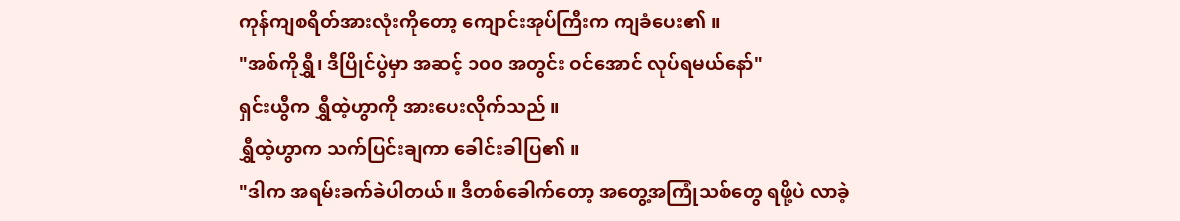ကုန်ကျစရိတ်အားလုံးကိုတော့ ကျောင်းအုပ်ကြီးက ကျခံပေး၏ ။
"အစ်ကိုရွှီ၊ ဒီပြိုင်ပွဲမှာ အဆင့် ၁၀၀ အတွင်း ဝင်အောင် လုပ်ရမယ်နော်"
ရှင်းယွီက ရွှီထဲ့ဟွာကို အားပေးလိုက်သည် ။
ရွှီထဲ့ဟွာက သက်ပြင်းချကာ ခေါင်းခါပြ၏ ။
"ဒါက အရမ်းခက်ခဲပါတယ်။ ဒီတစ်ခေါက်တော့ အတွေ့အကြုံသစ်တွေ ရဖို့ပဲ လာခဲ့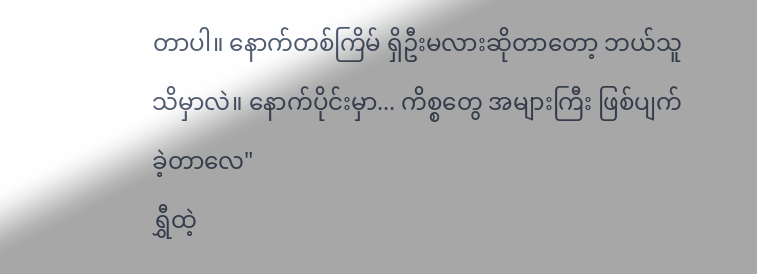တာပါ။ နောက်တစ်ကြိမ် ရှိဦးမလားဆိုတာတော့ ဘယ်သူသိမှာလဲ။ နောက်ပိုင်းမှာ... ကိစ္စတွေ အများကြီး ဖြစ်ပျက်ခဲ့တာလေ"
ရွှီထဲ့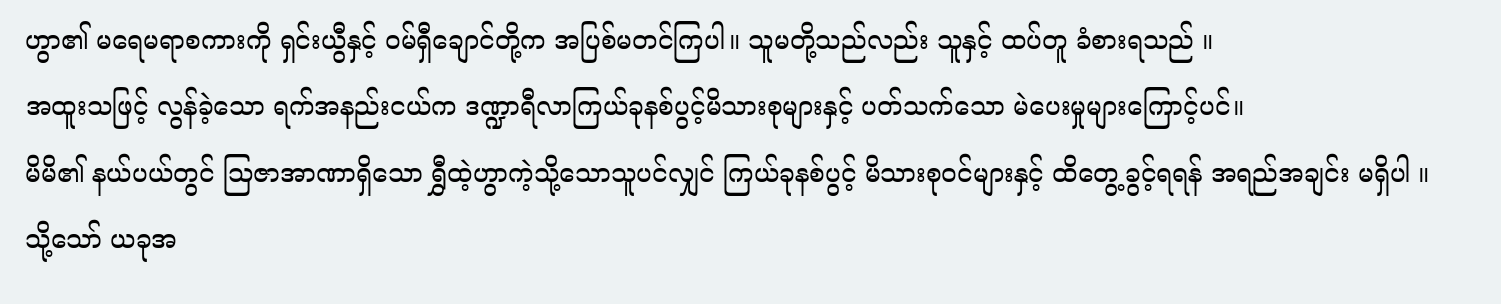ဟွာ၏ မရေမရာစကားကို ရှင်းယွီနှင့် ဝမ်ရှီချောင်တို့က အပြစ်မတင်ကြပါ။ သူမတို့သည်လည်း သူနှင့် ထပ်တူ ခံစားရသည် ။
အထူးသဖြင့် လွန်ခဲ့သော ရက်အနည်းငယ်က ဒဏ္ဍာရီလာကြယ်ခုနစ်ပွင့်မိသားစုများနှင့် ပတ်သက်သော မဲပေးမှုများကြောင့်ပင်။
မိမိ၏ နယ်ပယ်တွင် သြဇာအာဏာရှိသော ရွှီထဲ့ဟွာကဲ့သို့သောသူပင်လျှင် ကြယ်ခုနစ်ပွင့် မိသားစုဝင်များနှင့် ထိတွေ့ခွင့်ရရန် အရည်အချင်း မရှိပါ ။
သို့သော် ယခုအ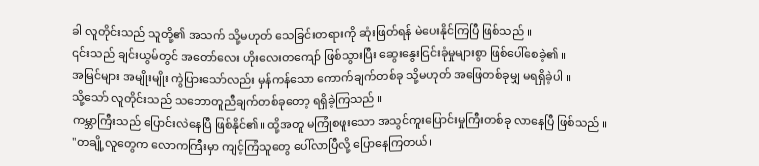ခါ လူတိုင်းသည် သူတို့၏ အသက် သို့မဟုတ် သေခြင်းတရားကို ဆုံးဖြတ်ရန် မဲပေးနိုင်ကြပြီ ဖြစ်သည် ။
၎င်းသည် ချင်းယွမ်တွင် အတော်လေး ဟိုးလေးတကျော် ဖြစ်သွားပြီး ဆွေးနွေးငြင်းခုံမှုများစွာ ဖြစ်ပေါ်စေခဲ့၏ ။
အမြင်များ အမျိုးမျိုး ကွဲပြားသော်လည်း မှန်ကန်သော ကောက်ချက်တစ်ခု သို့မဟုတ် အဖြေတစ်ခုမျှ မရရှိခဲ့ပါ ။
သို့သော် လူတိုင်းသည် သဘောတူညီချက်တစ်ခုတော့ ရရှိခဲ့ကြသည် ။
ကမ္ဘာကြီးသည် ပြောင်းလဲနေပြီ ဖြစ်နိုင်၏။ ထို့အတူ မကြုံစဖူးသော အသွင်ကူးပြောင်းမှုကြီးတစ်ခု လာနေပြီ ဖြစ်သည် ။
"တချို့လူတွေက လောကကြီးမှာ ကျင့်ကြံသူတွေ ပေါ်လာပြီလို့ ပြောနေကြတယ်၊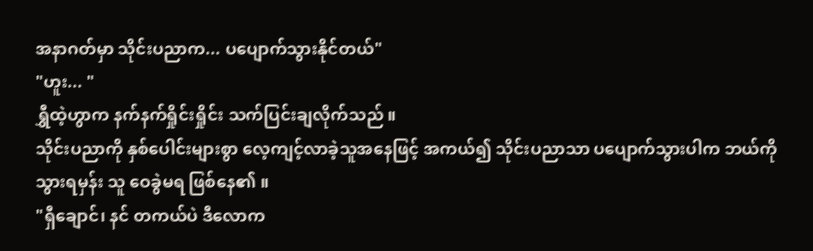အနာဂတ်မှာ သိုင်းပညာက... ပပျောက်သွားနိုင်တယ်"
"ဟူး... "
ရွှီထဲ့ဟွာက နက်နက်ရှိုင်းရှိုင်း သက်ပြင်းချလိုက်သည် ။
သိုင်းပညာကို နှစ်ပေါင်းများစွာ လေ့ကျင့်လာခဲ့သူအနေဖြင့် အကယ်၍ သိုင်းပညာသာ ပပျောက်သွားပါက ဘယ်ကိုသွားရမှန်း သူ ဝေခွဲမရ ဖြစ်နေ၏ ။
"ရှီချောင်၊ နင် တကယ်ပဲ ဒီလောက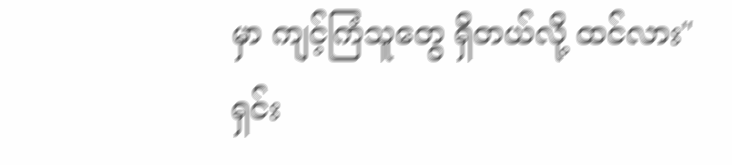မှာ ကျင့်ကြံသူတွေ ရှိတယ်လို့ ထင်လား"
ရှင်း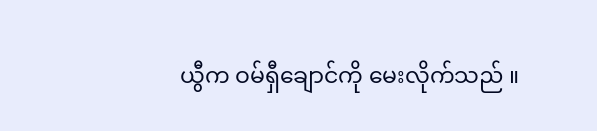ယွီက ဝမ်ရှီချောင်ကို မေးလိုက်သည် ။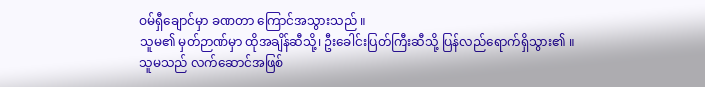ဝမ်ရှီချောင်မှာ ခဏတာ ကြောင်အသွားသည် ။
သူမ၏ မှတ်ဉာဏ်မှာ ထိုအချိန်ဆီသို့၊ ဦးခေါင်းပြတ်ကြီးဆီသို့ ပြန်လည်ရောက်ရှိသွား၏ ။
သူမသည် လက်ဆောင်အဖြစ်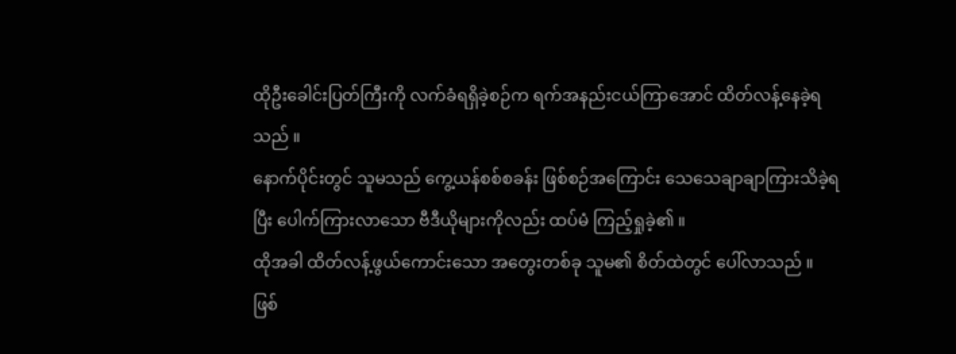ထိုဦးခေါင်းပြတ်ကြီးကို လက်ခံရရှိခဲ့စဉ်က ရက်အနည်းငယ်ကြာအောင် ထိတ်လန့်နေခဲ့ရသည် ။
နောက်ပိုင်းတွင် သူမသည် ကွေ့ယန်စစ်စခန်း ဖြစ်စဉ်အကြောင်း သေသေချာချာကြားသိခဲ့ရပြီး ပေါက်ကြားလာသော ဗီဒီယိုများကိုလည်း ထပ်မံ ကြည့်ရှုခဲ့၏ ။
ထိုအခါ ထိတ်လန့်ဖွယ်ကောင်းသော အတွေးတစ်ခု သူမ၏ စိတ်ထဲတွင် ပေါ်လာသည် ။
ဖြစ်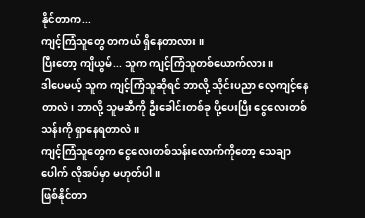နိုင်တာက...
ကျင့်ကြံသူတွေ တကယ် ရှိနေတာလား ။
ပြီးတော့ ကျိယွမ်... သူက ကျင့်ကြံသူတစ်ယောက်လား ။
ဒါပေမယ့် သူက ကျင့်ကြံသူဆိုရင် ဘာလို့ သိုင်းပညာ လေ့ကျင့်နေတာလဲ၊ ဘာလို့ သူမဆီကို ဦးခေါင်းတစ်ခု ပို့ပေးပြီး ငွေလေးတစ်သန်းကို ရှာနေရတာလဲ ။
ကျင့်ကြံသူတွေက ငွေလေးတစ်သန်းလောက်ကိုတော့ သေချာပေါက် လိုအပ်မှာ မဟုတ်ပါ ။
ဖြစ်နိုင်တာ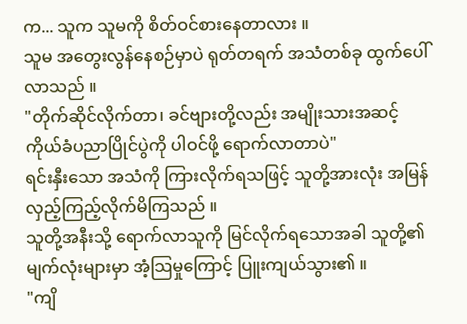က... သူက သူမကို စိတ်ဝင်စားနေတာလား ။
သူမ အတွေးလွန်နေစဉ်မှာပဲ ရုတ်တရက် အသံတစ်ခု ထွက်ပေါ်လာသည် ။
"တိုက်ဆိုင်လိုက်တာ၊ ခင်ဗျားတို့လည်း အမျိုးသားအဆင့် ကိုယ်ခံပညာပြိုင်ပွဲကို ပါဝင်ဖို့ ရောက်လာတာပဲ"
ရင်းနှီးသော အသံကို ကြားလိုက်ရသဖြင့် သူတို့အားလုံး အမြန်လှည့်ကြည့်လိုက်မိကြသည် ။
သူတို့အနီးသို့ ရောက်လာသူကို မြင်လိုက်ရသောအခါ သူတို့၏ မျက်လုံးများမှာ အံ့သြမှုကြောင့် ပြူးကျယ်သွား၏ ။
"ကျိ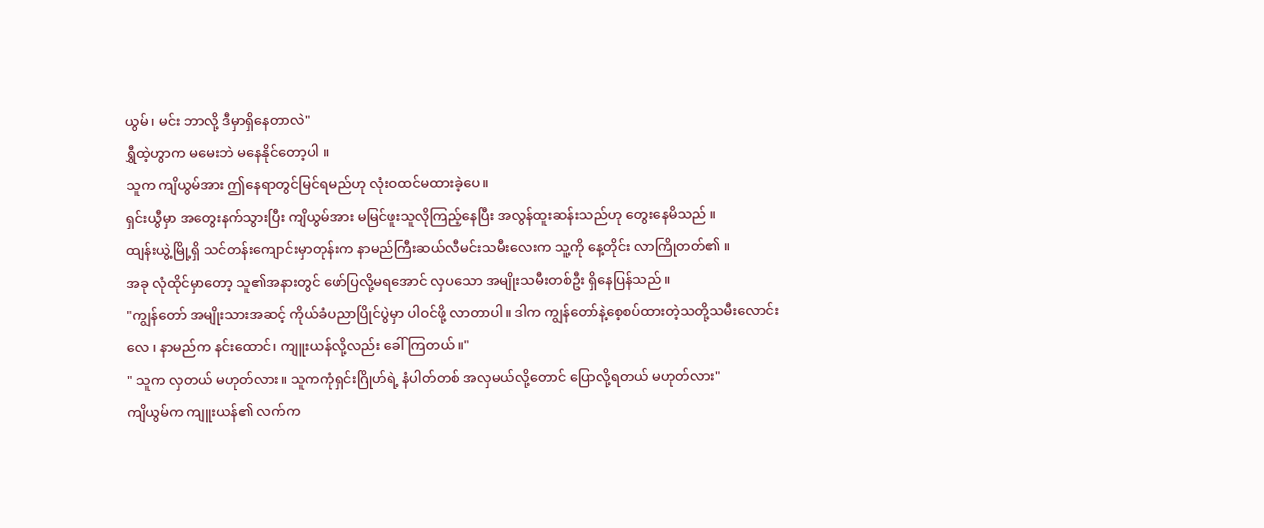ယွမ်၊ မင်း ဘာလို့ ဒီမှာရှိနေတာလဲ"
ရွှီထဲ့ဟွာက မမေးဘဲ မနေနိုင်တော့ပါ ။
သူက ကျိယွမ်အား ဤနေရာတွင်မြင်ရမည်ဟု လုံးဝထင်မထားခဲ့ပေ။
ရှင်းယွီမှာ အတွေးနက်သွားပြီး ကျိယွမ်အား မမြင်ဖူးသူလိုကြည့်နေပြီး အလွန်ထူးဆန်းသည်ဟု တွေးနေမိသည် ။
ထျန်းယွဲ့မြို့ရှိ သင်တန်းကျောင်းမှာတုန်းက နာမည်ကြီးဆယ်လီမင်းသမီးလေးက သူ့ကို နေ့တိုင်း လာကြိုတတ်၏ ။
အခု လုံထိုင်မှာတော့ သူ၏အနားတွင် ဖော်ပြလို့မရအောင် လှပသော အမျိုးသမီးတစ်ဦး ရှိနေပြန်သည် ။
"ကျွန်တော် အမျိုးသားအဆင့် ကိုယ်ခံပညာပြိုင်ပွဲမှာ ပါဝင်ဖို့ လာတာပါ။ ဒါက ကျွန်တော်နဲ့စေ့စပ်ထားတဲ့သတို့သမီးလောင်းလေ ၊ နာမည်က နင်းထောင်၊ ကျူးယန်လို့လည်း ခေါ်ကြတယ်။"
" သူက လှတယ် မဟုတ်လား။ သူကကုံရှင်းဂြိုဟ်ရဲ့ နံပါတ်တစ် အလှမယ်လို့တောင် ပြောလို့ရတယ် မဟုတ်လား"
ကျိယွမ်က ကျူးယန်၏ လက်က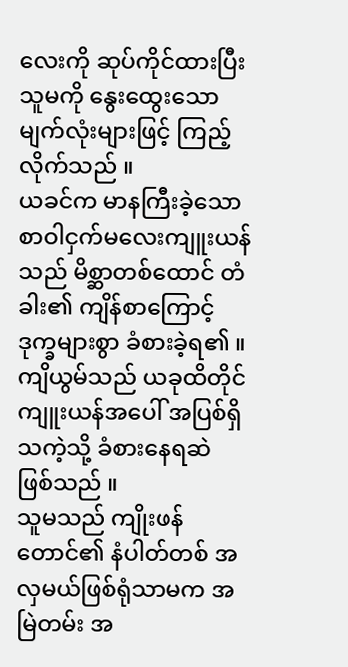လေးကို ဆုပ်ကိုင်ထားပြီး သူမကို နွေးထွေးသော မျက်လုံးများဖြင့် ကြည့်လိုက်သည် ။
ယခင်က မာနကြီးခဲ့သော စာဝါငှက်မလေးကျူးယန်သည် မိစ္ဆာတစ်ထောင် တံခါး၏ ကျိန်စာကြောင့် ဒုက္ခများစွာ ခံစားခဲ့ရ၏ ။
ကျိယွမ်သည် ယခုထိတိုင် ကျူးယန်အပေါ် အပြစ်ရှိသကဲ့သို့ ခံစားနေရဆဲ ဖြစ်သည် ။
သူမသည် ကျိုးဖန်တောင်၏ နံပါတ်တစ် အလှမယ်ဖြစ်ရုံသာမက အမြဲတမ်း အ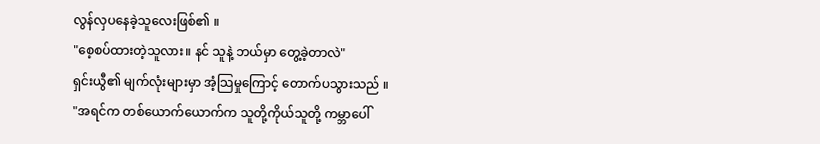လွန်လှပနေခဲ့သူလေးဖြစ်၏ ။
"စေ့စပ်ထားတဲ့သူလား။ နင် သူနဲ့ ဘယ်မှာ တွေ့ခဲ့တာလဲ"
ရှင်းယွီ၏ မျက်လုံးများမှာ အံ့သြမှုကြောင့် တောက်ပသွားသည် ။
"အရင်က တစ်ယောက်ယောက်က သူတို့ကိုယ်သူတို့ ကမ္ဘာပေါ်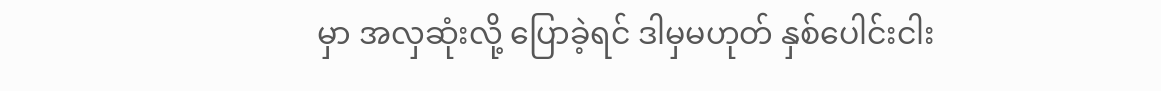မှာ အလှဆုံးလို့ ပြောခဲ့ရင် ဒါမှမဟုတ် နှစ်ပေါင်းငါး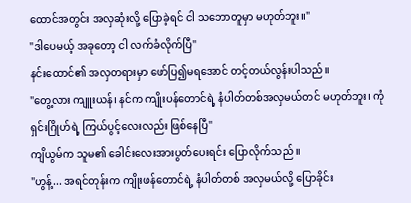ထောင်အတွင်း အလှဆုံးလို့ ပြောခဲ့ရင် ငါ သဘောတူမှာ မဟုတ်ဘူး။"
"ဒါပေမယ့် အခုတော့ ငါ လက်ခံလိုက်ပြီ"
နင်းထောင်၏ အလှတရားမှာ ဖော်ပြ၍မရအောင် တင့်တယ်လွန်းပါသည်။
"တွေ့လား ကျူးယန်၊ နင်က ကျိုးပန်တောင်ရဲ့ နံပါတ်တစ်အလှမယ်တင် မဟုတ်ဘူး၊ ကုံရှင်းဂြိုဟ်ရဲ့ ကြယ်ပွင့်လေးလည်း ဖြစ်နေပြီ"
ကျိယွမ်က သူမ၏ ခေါင်းလေးအားပွတ်ပေးရင်း ပြောလိုက်သည် ။
"ဟွန့်... အရင်တုန်းက ကျိုးဖန်တောင်ရဲ့ နံပါတ်တစ် အလှမယ်လို့ ပြောခိုင်း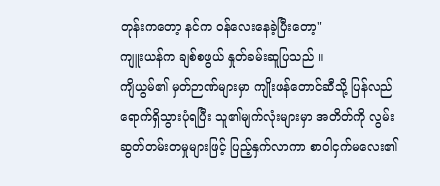တုန်းကတော့ နင်က ဝန်လေးနေခဲ့ပြီးတော့"
ကျူးယန်က ချစ်စဖွယ် နှုတ်ခမ်းဆူပြသည် ။
ကျိယွမ်၏ မှတ်ဉာဏ်များမှာ ကျိုးဖန်တောင်ဆီသို့ ပြန်လည်ရောက်ရှိသွားပုံရပြီး သူ၏မျက်လုံးများမှာ အတိတ်ကို လွမ်းဆွတ်တမ်းတမှုများဖြင့် ပြည့်နှက်လာကာ စာဝါငှက်မလေး၏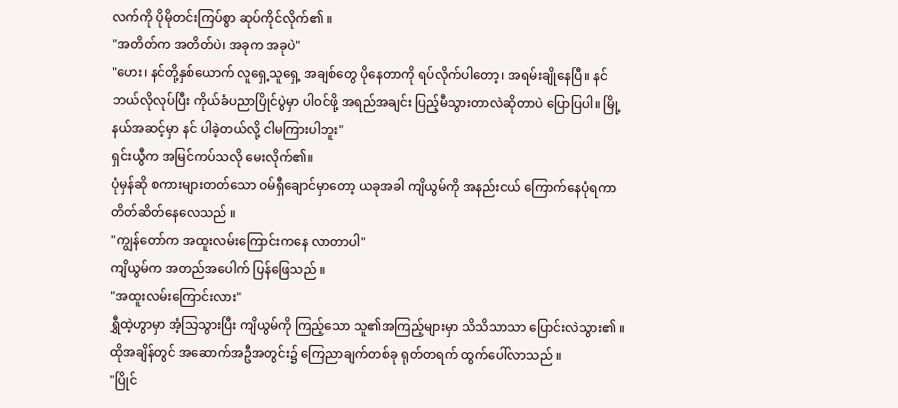လက်ကို ပိုမိုတင်းကြပ်စွာ ဆုပ်ကိုင်လိုက်၏ ။
"အတိတ်က အတိတ်ပဲ၊ အခုက အခုပဲ"
"ဟေး၊ နင်တို့နှစ်ယောက် လူရှေ့သူရှေ့ အချစ်တွေ ပိုနေတာကို ရပ်လိုက်ပါတော့၊ အရမ်းချိုနေပြီ။ နင် ဘယ်လိုလုပ်ပြီး ကိုယ်ခံပညာပြိုင်ပွဲမှာ ပါဝင်ဖို့ အရည်အချင်း ပြည့်မီသွားတာလဲဆိုတာပဲ ပြောပြပါ။ မြို့နယ်အဆင့်မှာ နင် ပါခဲ့တယ်လို့ ငါမကြားပါဘူး"
ရှင်းယွီက အမြင်ကပ်သလို မေးလိုက်၏။
ပုံမှန်ဆို စကားများတတ်သော ဝမ်ရှီချောင်မှာတော့ ယခုအခါ ကျိယွမ်ကို အနည်းငယ် ကြောက်နေပုံရကာ တိတ်ဆိတ်နေလေသည် ။
"ကျွန်တော်က အထူးလမ်းကြောင်းကနေ လာတာပါ"
ကျိယွမ်က အတည်အပေါက် ပြန်ဖြေသည် ။
"အထူးလမ်းကြောင်းလား"
ရွှီထဲ့ဟွာမှာ အံ့သြသွားပြီး ကျိယွမ်ကို ကြည့်သော သူ၏အကြည့်များမှာ သိသိသာသာ ပြောင်းလဲသွား၏ ။
ထိုအချိန်တွင် အဆောက်အဦအတွင်း၌ ကြေညာချက်တစ်ခု ရုတ်တရက် ထွက်ပေါ်လာသည် ။
"ပြိုင်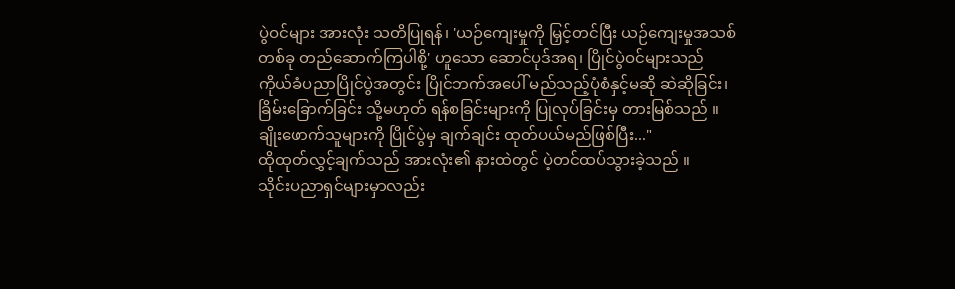ပွဲဝင်များ အားလုံး သတိပြုရန်၊ 'ယဉ်ကျေးမှုကို မြှင့်တင်ပြီး ယဉ်ကျေးမှုအသစ်တစ်ခု တည်ဆောက်ကြပါစို့' ဟူသော ဆောင်ပုဒ်အရ၊ ပြိုင်ပွဲဝင်များသည် ကိုယ်ခံပညာပြိုင်ပွဲအတွင်း ပြိုင်ဘက်အပေါ် မည်သည့်ပုံစံနှင့်မဆို ဆဲဆိုခြင်း၊ ခြိမ်းခြောက်ခြင်း သို့မဟုတ် ရန်စခြင်းများကို ပြုလုပ်ခြင်းမှ တားမြစ်သည် ။ ချိုးဖောက်သူများကို ပြိုင်ပွဲမှ ချက်ချင်း ထုတ်ပယ်မည်ဖြစ်ပြီး..."
ထိုထုတ်လွှင့်ချက်သည် အားလုံး၏ နားထဲတွင် ပဲ့တင်ထပ်သွားခဲ့သည် ။
သိုင်းပညာရှင်များမှာလည်း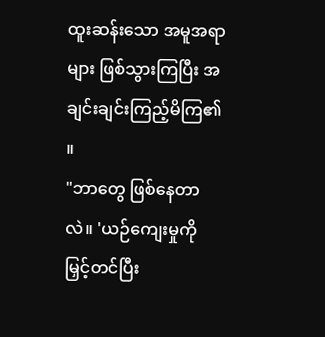ထူးဆန်းသော အမူအရာများ ဖြစ်သွားကြပြီး အချင်းချင်းကြည့်မိကြ၏ ။
"ဘာတွေ ဖြစ်နေတာလဲ။ 'ယဉ်ကျေးမှုကို မြှင့်တင်ပြီး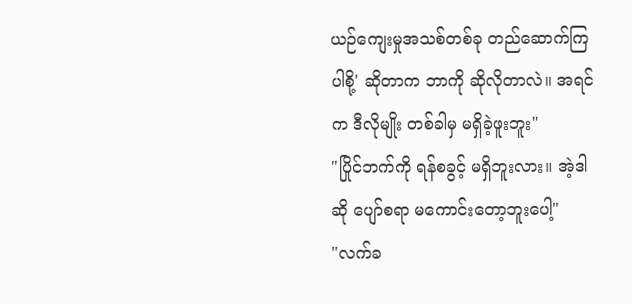ယဉ်ကျေးမှုအသစ်တစ်ခု တည်ဆောက်ကြပါစို့' ဆိုတာက ဘာကို ဆိုလိုတာလဲ။ အရင်က ဒီလိုမျိုး တစ်ခါမှ မရှိခဲ့ဖူးဘူး"
"ပြိုင်ဘက်ကို ရန်စခွင့် မရှိဘူးလား။ အဲ့ဒါဆို ပျော်စရာ မကောင်းတော့ဘူးပေါ့"
"လက်ခ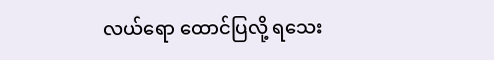လယ်ရော ထောင်ပြလို့ ရသေး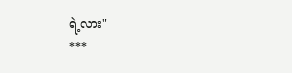ရဲ့လား"
***